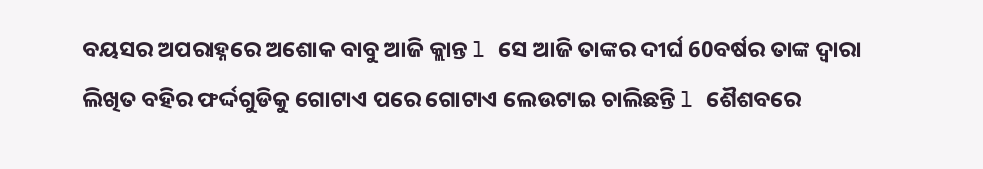ବୟସର ଅପରାହ୍ନରେ ଅଶୋକ ବାବୁ ଆଜି କ୍ଲାନ୍ତ l ସେ ଆଜି ତାଙ୍କର ଦୀର୍ଘ 60ବର୍ଷର ତାଙ୍କ ଦ୍ୱାରା ଲିଖିତ ବହିର ଫର୍ଦ୍ଦଗୁଡିକୁ ଗୋଟାଏ ପରେ ଗୋଟାଏ ଲେଉଟାଇ ଚାଲିଛନ୍ତି l ଶୈଶବରେ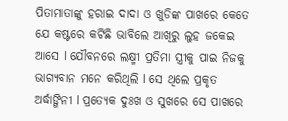ପିତାମାତାଙ୍କୁ ହରାଇ ଦାଦା ଓ ଖୁଡିଙ୍କ ପାଖରେ କେତେ ଯେ କଷ୍ଟରେ କଟିଛି ଭାବିଲେ ଆଖିରୁ ଲୁହ ଜକେଇ ଆସେ l ଯୌବନରେ ଲକ୍ଷ୍ମୀ ପ୍ରତିମା ସ୍ତ୍ରୀକୁ ପାଇ ନିଜକୁ ଭାଗ୍ୟବାନ ମନେ କରିଥିଲି l ସେ ଥିଲେ ପ୍ରକୃତ ଅର୍ଦ୍ଧାଙ୍ଗିନୀ l ପ୍ରତ୍ୟେକ ଦୁଃଖ ଓ ସୁଖରେ ସେ ପାଖରେ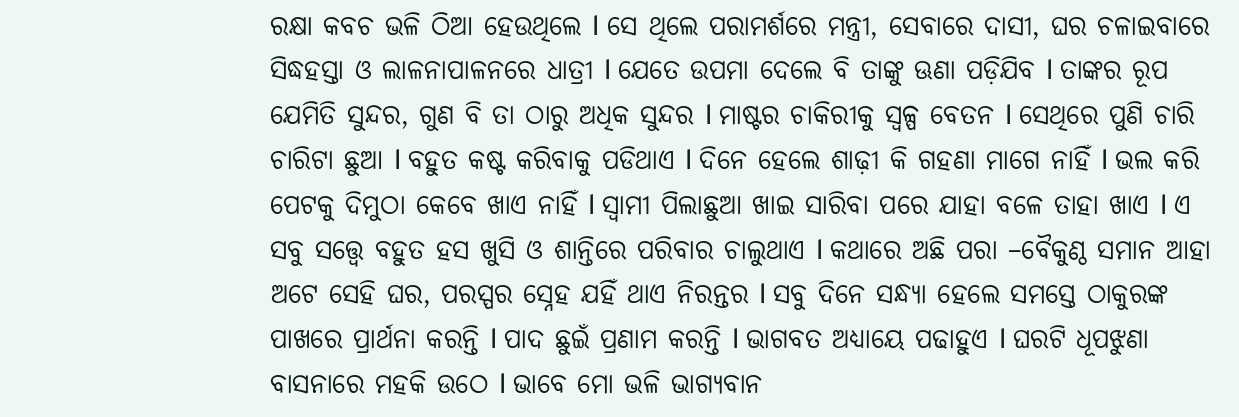ରକ୍ଷା କବଚ ଭଳି ଠିଆ ହେଉଥିଲେ l ସେ ଥିଲେ ପରାମର୍ଶରେ ମନ୍ତ୍ରୀ, ସେବାରେ ଦାସୀ, ଘର ଚଳାଇବାରେ ସିଦ୍ଧହସ୍ତା ଓ ଲାଳନାପାଳନରେ ଧାତ୍ରୀ l ଯେତେ ଉପମା ଦେଲେ ବି ତାଙ୍କୁ ଊଣା ପଡ଼ିଯିବ l ତାଙ୍କର ରୂପ ଯେମିତି ସୁନ୍ଦର, ଗୁଣ ବି ତା ଠାରୁ ଅଧିକ ସୁନ୍ଦର l ମାଷ୍ଟର ଚାକିରୀକୁ ସ୍ୱଳ୍ପ ବେତନ l ସେଥିରେ ପୁଣି ଚାରି ଚାରିଟା ଛୁଆ l ବହୁତ କଷ୍ଟ କରିବାକୁ ପଡିଥାଏ l ଦିନେ ହେଲେ ଶାଢ଼ୀ କି ଗହଣା ମାଗେ ନାହିଁ l ଭଲ କରି ପେଟକୁ ଦିମୁଠା କେବେ ଖାଏ ନାହିଁ l ସ୍ୱାମୀ ପିଲାଛୁଆ ଖାଇ ସାରିବା ପରେ ଯାହା ବଳେ ତାହା ଖାଏ l ଏ ସବୁ ସତ୍ତ୍ୱେ ବହୁତ ହସ ଖୁସି ଓ ଶାନ୍ତିରେ ପରିବାର ଚାଲୁଥାଏ l କଥାରେ ଅଛି ପରା –ବୈକୁଣ୍ଠ ସମାନ ଆହା ଅଟେ ସେହି ଘର, ପରସ୍ପର ସ୍ନେହ ଯହିଁ ଥାଏ ନିରନ୍ତର l ସବୁ ଦିନେ ସନ୍ଧ୍ୟା ହେଲେ ସମସ୍ତେ ଠାକୁରଙ୍କ ପାଖରେ ପ୍ରାର୍ଥନା କରନ୍ତି l ପାଦ ଛୁଇଁ ପ୍ରଣାମ କରନ୍ତି l ଭାଗବତ ଅଧ୍ୟାୟେ ପଢାହୁଏ l ଘରଟି ଧୂପଝୁଣା ବାସନାରେ ମହକି ଉଠେ l ଭାବେ ମୋ ଭଳି ଭାଗ୍ୟବାନ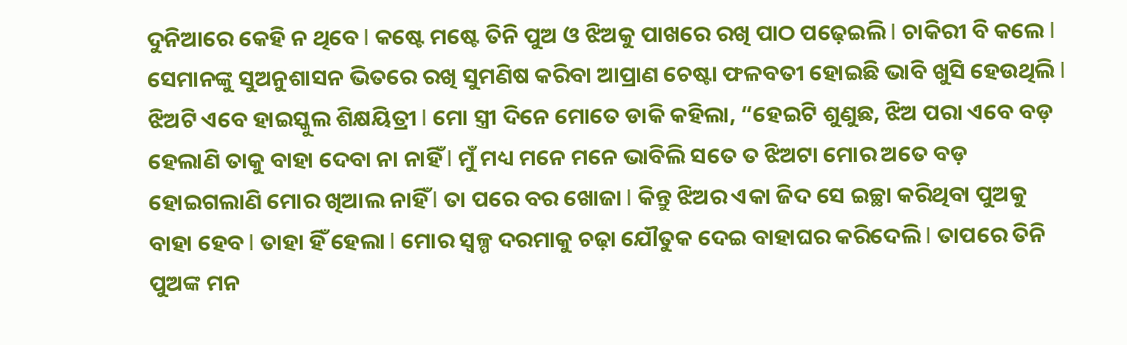ଦୁନିଆରେ କେହି ନ ଥିବେ l କଷ୍ଟେ ମଷ୍ଟେ ତିନି ପୁଅ ଓ ଝିଅକୁ ପାଖରେ ରଖି ପାଠ ପଢ଼େଇଲି l ଚାକିରୀ ବି କଲେ l ସେମାନଙ୍କୁ ସୁଅନୁଶାସନ ଭିତରେ ରଖି ସୁମଣିଷ କରିବା ଆପ୍ରାଣ ଚେଷ୍ଟା ଫଳବତୀ ହୋଇଛି ଭାବି ଖୁସି ହେଉଥିଲି l ଝିଅଟି ଏବେ ହାଇସ୍କୁଲ ଶିକ୍ଷୟିତ୍ରୀ l ମୋ ସ୍ତ୍ରୀ ଦିନେ ମୋତେ ଡାକି କହିଲା, “ହେଇଟି ଶୁଣୁଛ, ଝିଅ ପରା ଏବେ ବଡ଼ ହେଲାଣି ତାକୁ ବାହା ଦେବା ନା ନାହିଁ l ମୁଁ ମଧ୍ୟ ମନେ ମନେ ଭାବିଲି ସତେ ତ ଝିଅଟା ମୋର ଅତେ ବଡ଼ ହୋଇଗଲାଣି ମୋର ଖିଆଲ ନାହିଁ l ତା ପରେ ବର ଖୋଜା l କିନ୍ତୁ ଝିଅର ଏକା ଜିଦ ସେ ଇଚ୍ଛା କରିଥିବା ପୁଅକୁ ବାହା ହେବ l ତାହା ହିଁ ହେଲା l ମୋର ସ୍ୱଳ୍ପ ଦରମାକୁ ଚଢ଼ା ଯୌତୁକ ଦେଇ ବାହାଘର କରିଦେଲି l ତାପରେ ତିନି ପୁଅଙ୍କ ମନ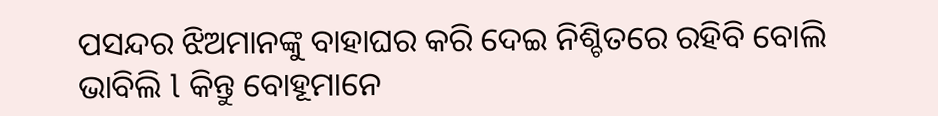ପସନ୍ଦର ଝିଅମାନଙ୍କୁ ବାହାଘର କରି ଦେଇ ନିଶ୍ଚିତରେ ରହିବି ବୋଲି ଭାବିଲି l କିନ୍ତୁ ବୋହୂମାନେ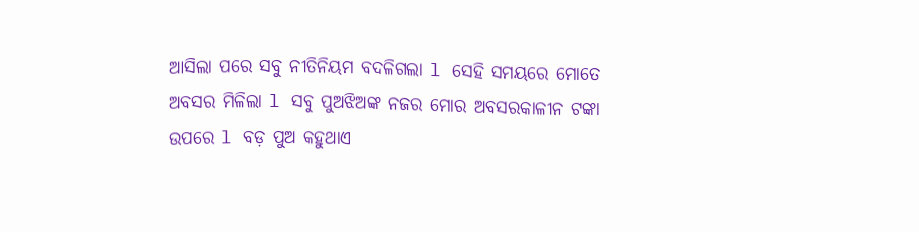ଆସିଲା ପରେ ସବୁ ନୀତିନିୟମ ବଦଳିଗଲା l ସେହି ସମୟରେ ମୋତେ ଅବସର ମିଳିଲା l ସବୁ ପୁଅଝିଅଙ୍କ ନଜର ମୋର ଅବସରକାଳୀନ ଟଙ୍କା ଉପରେ l ବଡ଼ ପୁଅ କହୁଥାଏ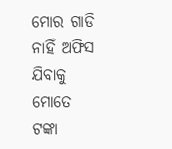ମୋର ଗାଡି ନାହିଁ ଅଫିସ ଯିବାକୁ ମୋତେ ଟଙ୍କା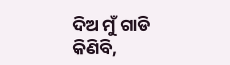ଦିଅ ମୁଁ ଗାଡି କିଣିବି,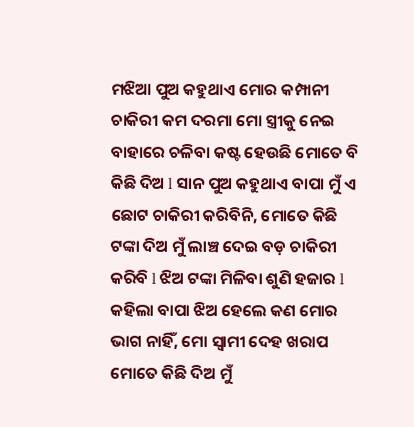ମଝିଆ ପୁଅ କହୁଥାଏ ମୋର କମ୍ପାନୀ ଚାକିରୀ କମ ଦରମା ମୋ ସ୍ତ୍ରୀକୁ ନେଇ ବାହାରେ ଚଳିବା କଷ୍ଟ ହେଉଛି ମୋତେ ବି କିଛି ଦିଅ l ସାନ ପୁଅ କହୁଥାଏ ବାପା ମୁଁ ଏ ଛୋଟ ଚାକିରୀ କରିବିନି, ମୋତେ କିଛି ଟଙ୍କା ଦିଅ ମୁଁ ଲାଞ୍ଚ ଦେଇ ବଡ଼ ଚାକିରୀ କରିବି l ଝିଅ ଟଙ୍କା ମିଳିବା ଶୁଣି ହଜାର l କହିଲା ବାପା ଝିଅ ହେଲେ କଣ ମୋର ଭାଗ ନାହିଁ, ମୋ ସ୍ୱାମୀ ଦେହ ଖରାପ ମୋତେ କିଛି ଦିଅ ମୁଁ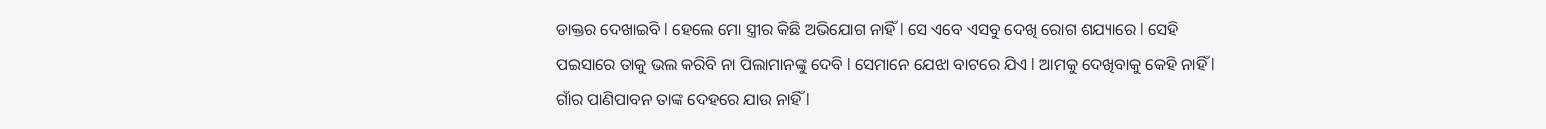ଡାକ୍ତର ଦେଖାଇବି l ହେଲେ ମୋ ସ୍ତ୍ରୀର କିଛି ଅଭିଯୋଗ ନାହିଁ l ସେ ଏବେ ଏସବୁ ଦେଖି ରୋଗ ଶଯ୍ୟାରେ l ସେହି ପଇସାରେ ତାକୁ ଭଲ କରିବି ନା ପିଲାମାନଙ୍କୁ ଦେବି l ସେମାନେ ଯେଝା ବାଟରେ ଯିଏ l ଆମକୁ ଦେଖିବାକୁ କେହି ନାହିଁ l ଗାଁର ପାଣିପାବନ ତାଙ୍କ ଦେହରେ ଯାଉ ନାହିଁ l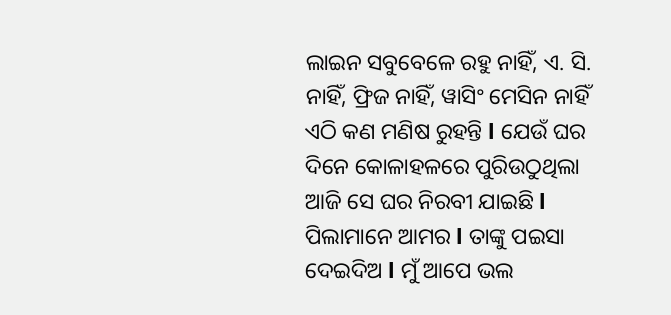ଲାଇନ ସବୁବେଳେ ରହୁ ନାହିଁ, ଏ. ସି. ନାହିଁ, ଫ୍ରିଜ ନାହିଁ, ୱାସିଂ ମେସିନ ନାହିଁ ଏଠି କଣ ମଣିଷ ରୁହନ୍ତି l ଯେଉଁ ଘର ଦିନେ କୋଳାହଳରେ ପୁରିଉଠୁଥିଲା ଆଜି ସେ ଘର ନିରବୀ ଯାଇଛି l ପିଲାମାନେ ଆମର l ତାଙ୍କୁ ପଇସା ଦେଇଦିଅ l ମୁଁ ଆପେ ଭଲ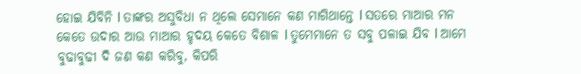ହୋଇ ଯିବିନି l ତାଙ୍କର ଅସୁବିଧା ନ ଥିଲେ ସେମାନେ କଣ ମାଗିଥାନ୍ତେ l ସତରେ ମାଆର ମନ କେତେ ଉଦାର ଆଉ ମାଆର ହୃଦୟ କେତେ ବିଶାଳ l ତୁମେମାନେ ତ ସବୁ ପଳାଇ ଯିବ l ଆମେ ବୁଢାବୁଢୀ ଦି ଜଣ କଣ କରିବୁ, କିପରି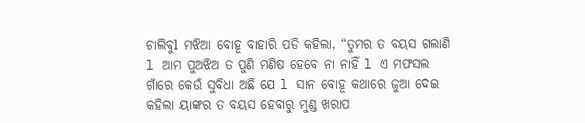ଚାଲିବୁl ମଝିଆ ବୋହୂ ବାହାରି ପଡି କହିଲା, “ତୁମର ତ ବୟସ ଗଲାଣି l ଆମ ପୁଅଝିଅ ତ ପୁଣି ମଣିଷ ହେବେ ନା ନାହିଁ l ଏ ମଫସଲ ଗାଁରେ କେଉଁ ସୁବିଧା ଅଛି ଯେ l ସାନ ବୋହୂ କଥାରେ ଜୁଆ ଦେଇ କହିଲା ୟାଙ୍କର ତ ବୟସ ହେବାରୁ ମୁଣ୍ଡ ଖରାପ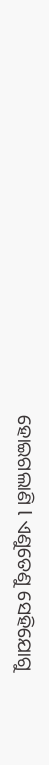ହୋଇଗଲାଣି l ଏଣୁତେଣୁ ସେହିଯୋଗୁ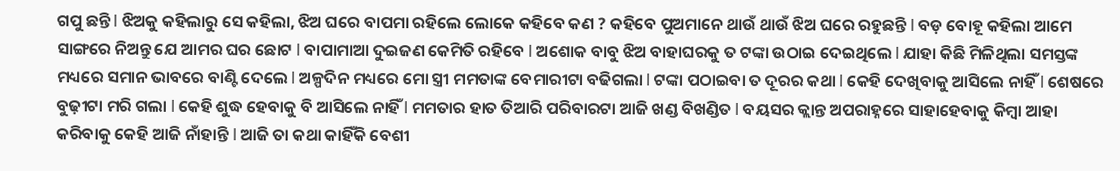ଗପୁ ଛନ୍ତି l ଝିଅକୁ କହିଲାରୁ ସେ କହିଲା, ଝିଅ ଘରେ ବାପମା ରହିଲେ ଲୋକେ କହିବେ କଣ ? କହିବେ ପୁଅମାନେ ଥାଉଁ ଥାଉଁ ଝିଅ ଘରେ ରହୁଛନ୍ତି l ବଡ଼ ବୋହୂ କହିଲା ଆମେ ସାଙ୍ଗରେ ନିଅନ୍ତୁ ଯେ ଆମର ଘର ଛୋଟ l ବାପାମାଆ ଦୁଇଜଣ କେମିତି ରହିବେ l ଅଶୋକ ବାବୁ ଝିଅ ବାହାଘରକୁ ତ ଟଙ୍କା ଉଠାଇ ଦେଇଥିଲେ l ଯାହା କିଛି ମିଳିଥିଲା ସମସ୍ତଙ୍କ ମଧ୍ୟରେ ସମାନ ଭାବରେ ବାଣ୍ଟି ଦେଲେ l ଅଳ୍ପଦିନ ମଧ୍ୟରେ ମୋ ସ୍ତ୍ରୀ ମମତାଙ୍କ ବେମାରୀଟା ବଢିଗଲା l ଟଙ୍କା ପଠାଇବା ତ ଦୂରର କଥା l କେହି ଦେଖିବାକୁ ଆସିଲେ ନାହିଁ l ଶେଷରେ ବୁଢ଼ୀଟା ମରି ଗଲା l କେହି ଶୁଦ୍ଧ ହେବାକୁ ବି ଆସିଲେ ନାହିଁ l ମମତାର ହାତ ତିଆରି ପରିବାରଟା ଆଜି ଖଣ୍ଡ ବିଖଣ୍ଡିତ l ବୟସର କ୍ଲାନ୍ତ ଅପରାହ୍ନରେ ସାହାହେବାକୁ କିମ୍ବା ଆହା କରିବାକୁ କେହି ଆଜି ନାଁହାନ୍ତି l ଆଜି ତା କଥା କାହିଁକି ବେଶୀ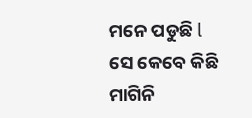ମନେ ପଡୁଛି l ସେ କେବେ କିଛି ମାଗିନି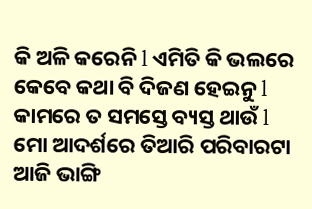କି ଅଳି କରେନି l ଏମିତି କି ଭଲରେ କେବେ କଥା ବି ଦିଜଣ ହେଇନୁ l କାମରେ ତ ସମସ୍ତେ ବ୍ୟସ୍ତ ଥାଉଁ l ମୋ ଆଦର୍ଶରେ ତିଆରି ପରିବାରଟା ଆଜି ଭାଙ୍ଗି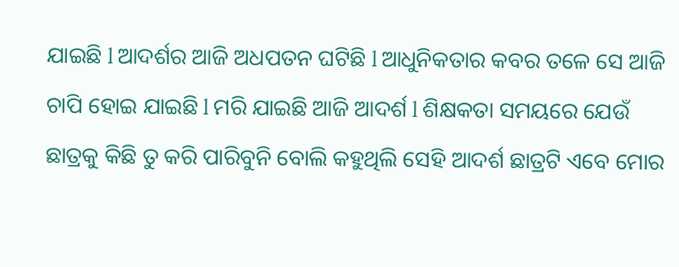ଯାଇଛି l ଆଦର୍ଶର ଆଜି ଅଧପତନ ଘଟିଛି l ଆଧୁନିକତାର କବର ତଳେ ସେ ଆଜି ଚାପି ହୋଇ ଯାଇଛି l ମରି ଯାଇଛି ଆଜି ଆଦର୍ଶ l ଶିକ୍ଷକତା ସମୟରେ ଯେଉଁ ଛାତ୍ରକୁ କିଛି ତୁ କରି ପାରିବୁନି ବୋଲି କହୁଥିଲି ସେହି ଆଦର୍ଶ ଛାତ୍ରଟି ଏବେ ମୋର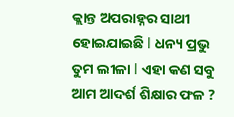କ୍ଲାନ୍ତ ଅପରାହ୍ନର ସାଥୀ ହୋଇଯାଇଛି l ଧନ୍ୟ ପ୍ରଭୁ ତୁମ ଲୀଳା l ଏହା କଣ ସବୁ ଆମ ଆଦର୍ଶ ଶିକ୍ଷାର ଫଳ ?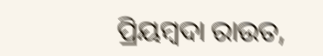ପ୍ରିୟମ୍ବଦା ରାଉତ,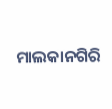ମାଲକାନଗିରି